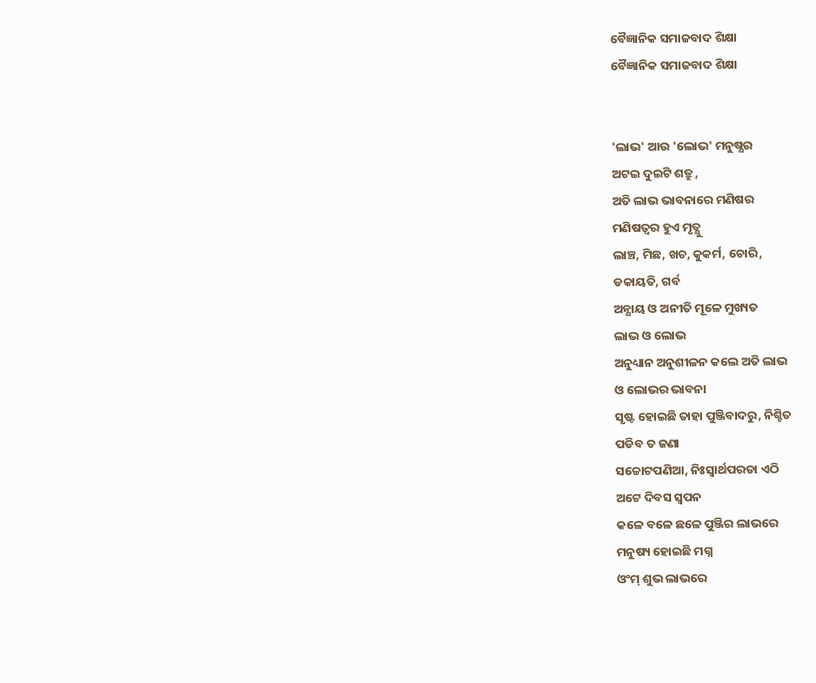ବୈଜ୍ଞାନିକ ସମାଜବାଦ ଶିକ୍ଷା
ବୈଜ୍ଞାନିକ ସମାଜବାଦ ଶିକ୍ଷା


'ଲାଭ' ଆଉ 'ଲୋଭ' ମନୁଷ୍ଯର
ଅଟଇ ଦୁଇଟି ଶତ୍ରୁ ,
ଅତି ଲାଭ ଭାବନାରେ ମଣିଷର
ମଣିଷତ୍ୱର ହୁଏ ମୃତ୍ଯୁ
ଲାଞ୍ଚ, ମିଛ, ଖଚ, କୁକର୍ମ, ଚୋରି,
ଡକାୟତି, ଗର୍ବ
ଅନ୍ଯାୟ ଓ ଅନୀତି ମୂଳେ ମୁଖ୍ୟତ
ଲାଭ ଓ ଲୋଭ
ଅନୁଧ୍ୟାନ ଅନୁଶୀଳନ କଲେ ଅତି ଲାଭ
ଓ ଲୋଭର ଭାବନା
ସୃଷ୍ଟ ହୋଇଛି ତାହା ପୁଞ୍ଜିବାଦରୁ, ନିଶ୍ଚିତ
ପଡିବ ତ ଜଣା
ସଚ୍ଚୋଟପଣିଆ, ନିଃସ୍ବାର୍ଥପରତା ଏଠି
ଅଟେ ଦିବସ ସ୍ୱପନ
କଳେ ବଳେ ଛଳେ ପୁଞ୍ଜିର ଲାଭରେ
ମନୁଷ୍ୟ ହୋଇଛି ମଗ୍ନ
ଓଂମ୍ ଶୁଭ ଲାଭରେ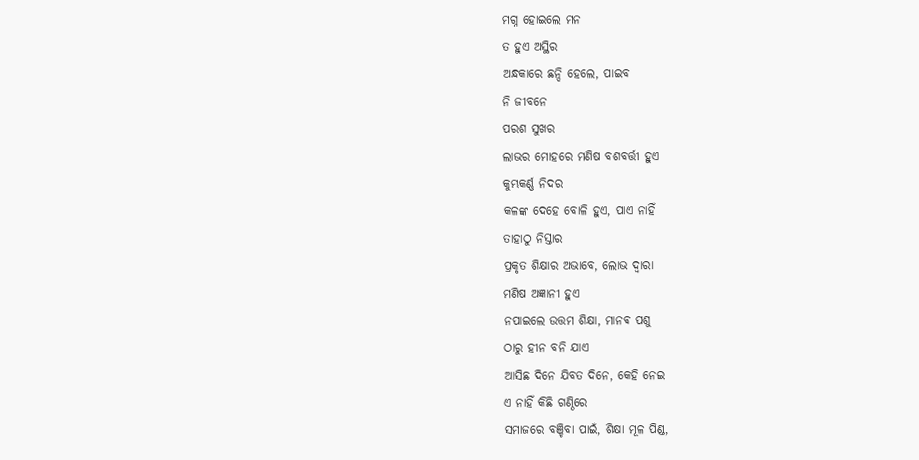ମଗ୍ନ ହୋଇଲେ ମନ
ତ ହୁଏ ଅସ୍ଥିର
ଅନ୍ଧକାରେ ଛନ୍ଦି ହେଲେ, ପାଇବ
ନି ଜୀବନେ
ପରଶ ସୁଖର
ଲାଭର ମୋହରେ ମଣିଷ ବଶବର୍ତ୍ତୀ ହୁଏ
କୁମ୍ଭକର୍ଣ୍ଣ ନିଦର
କଳଙ୍କ ଦେହେ ବୋଳି ହୁଏ, ପାଏ ନାହିଁ
ତାହାଠୁ ନିସ୍ତାର
ପ୍ରକୃତ ଶିକ୍ଷାର ଅଭାବେ, ଲୋଭ ଦ୍ୱାରା
ମଣିଷ ଅଜ୍ଞାନୀ ହୁଏ
ନପାଇଲେ ଉତ୍ତମ ଶିକ୍ଷା, ମାନଵ ପଶୁ
ଠାରୁ ହୀନ ବନି ଯାଏ
ଆସିଛ ଦିନେ ଯିବତ ଦିନେ, କେହି ନେଇ
ଏ ନାହିଁ କିଛି ଗଣ୍ଠିରେ
ସମାଜରେ ବଞ୍ଚିବା ପାଇଁ, ଶିକ୍ଷା ମୂଳ ପିଣ୍ଡ,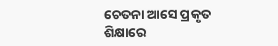ଚେତନା ଆସେ ପ୍ରକୃତ ଶିକ୍ଷାରେ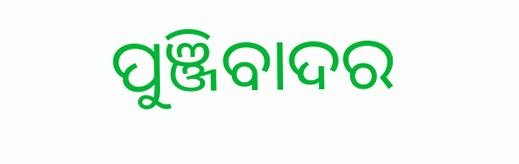ପୁଞ୍ଜିବାଦର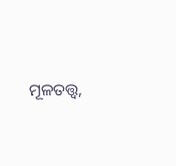ମୂଳତତ୍ତ୍ୱ,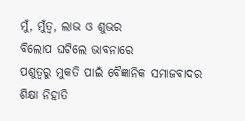ମୁଁ, ମୁଁତ୍ଵ, ଲାଭ ଓ ଶୁଭର
ବିଲୋପ ଘଟିଲେ ଭାବନାରେ
ପଶୁତ୍ୱରୁ ମୁକତି ପାଇଁ ବୈଜ୍ଞାନିକ ସମାଜବାଦର
ଶିକ୍ଷା ନିହାତି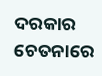ଦରକାର ଚେତନାରେ